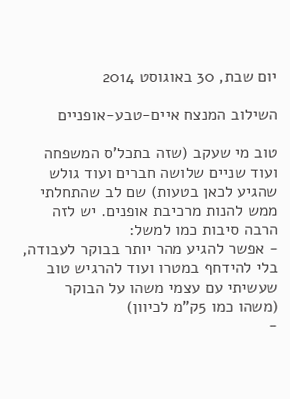יום שבת, 30 באוגוסט 2014

השילוב המנצח איים-טבע-אופניים

טוב מי שעקב (שזה בתכל'ס המשפחה ועוד שניים שלושה חברים ועוד גולש שהגיע לכאן בטעות) שם לב שהתחלתי ממש להנות מרכיבת אופנים. יש לזה הרבה סיבות כמו למשל:
- אפשר להגיע מהר יותר בבוקר לעבודה, בלי להידחף במטרו ועוד להרגיש טוב שעשיתי עם עצמי משהו על הבוקר (משהו כמו 5ק"מ לכיוון)
-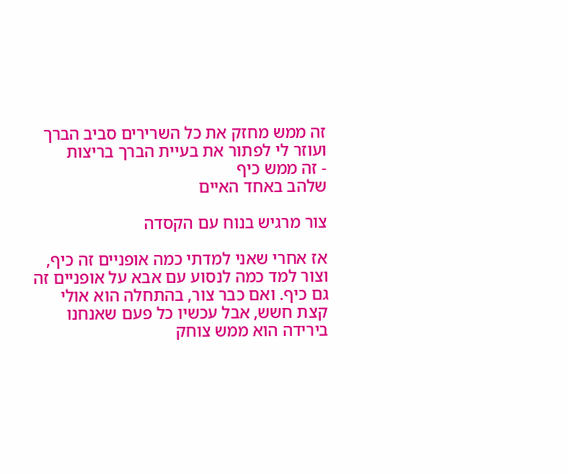זה ממש מחזק את כל השרירים סביב הברך ועוזר לי לפתור את בעיית הברך בריצות
- זה ממש כיף
שלהב באחד האיים

צור מרגיש בנוח עם הקסדה

אז אחרי שאני למדתי כמה אופניים זה כיף, וצור למד כמה לנסוע עם אבא על אופניים זה גם כיף. ואם כבר צור, בהתחלה הוא אולי קצת חשש, אבל עכשיו כל פעם שאנחנו בירידה הוא ממש צוחק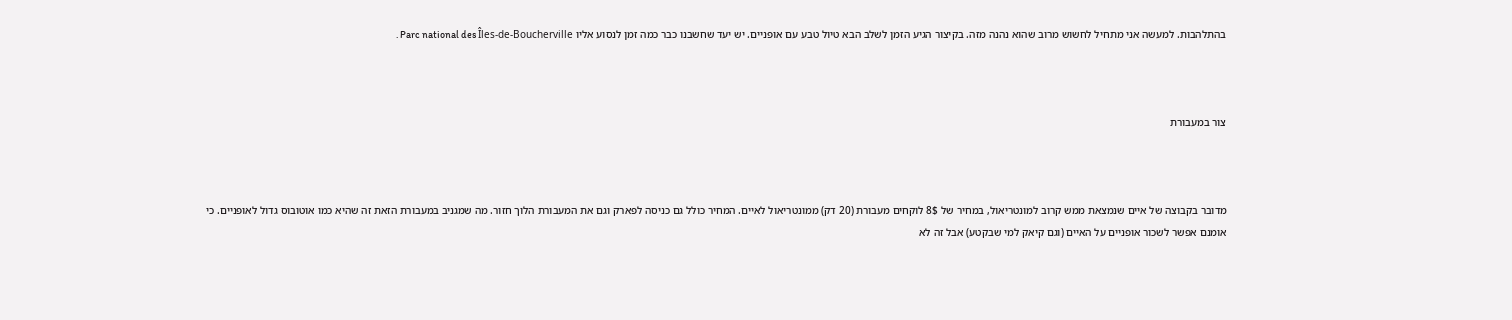בהתלהבות. למעשה אני מתחיל לחשוש מרוב שהוא נהנה מזה. בקיצור הגיע הזמן לשלב הבא טיול טבע עם אופניים. יש יעד שחשבנו כבר כמה זמן לנסוע אליו Parc national des Îles-de-Boucherville .



צור במעבורת



מדובר בקבוצה של איים שנמצאת ממש קרוב למונטריאול, במחיר של 8$ לוקחים מעבורת (20 דק) ממונטריאול לאיים. המחיר כולל גם כניסה לפארק וגם את המעבורת הלוך חזור. מה שמגניב במעבורת הזאת זה שהיא כמו אוטובוס גדול לאופניים. כי אומנם אפשר לשכור אופניים על האיים (וגם קיאק למי שבקטע) אבל זה לא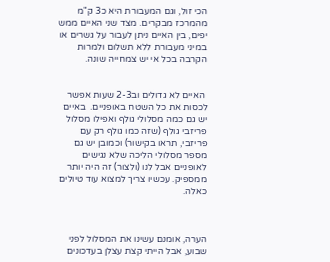הכי זול, וגם המעבורת היא כ3 ק"מ מהמרכז מבקרים. מצד שני האיים ממש יפים, בין האיים ניתן לעבור על גשרים או במיני מעבורת ללא תשלום ולמרות הקרבה בכל אי יש צמחייה שונה.


 האיים לא גדולים וב2-3 שעות אפשר לכסות את כל השטח באופניים.  באיים יש גם כמה מסלולי גולף ואפילו מסלול פריזבי גולף (שזה כמו גולף רק עם פריזבי, תראו בקישור) וכמובן יש גם מספר מסלולי הליכה שלא נגישים לאופניים אבל לנו (ולצור) זה היה יותר ממספיק. עכשיו צריך למצוא עוד טיולים כאלה.



הערה, אומנם עשינו את המסלול לפני שבוע, אבל הייתי קצת עצלן בעדכונים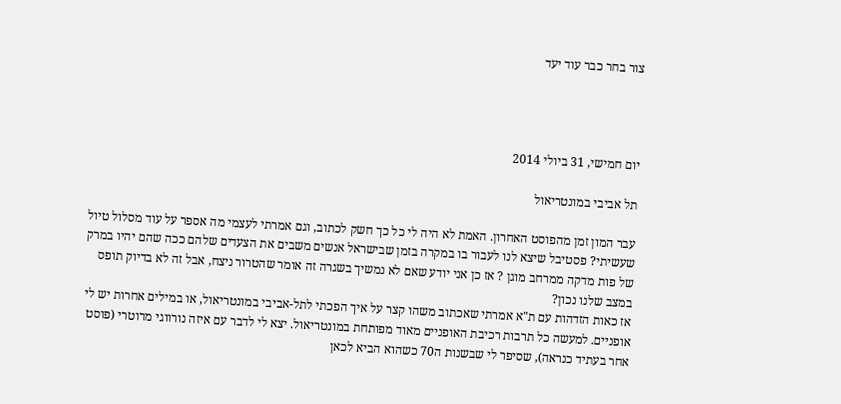צור בחר כבר עוד יעד




יום חמישי, 31 ביולי 2014

תל אביבי במונטריאול

עבר המון זמן מהפוסט האחרון. האמת לא היה לי כל כך חשק לכתוב, וגם אמרתי לעצמי מה אספר על עוד מסלול טיול שעשיתי? פסטיבל שיצא לנו לעבור בו במקרה בזמן שבישראל אנשים משבים את הצעדים שלהם ככה שהם יהיו במרק של פות מדקה ממרחב מוגן ? אז כן אני יודע שאם לא נמשיך בשגרה זה אומר שהטרור ניצח, אבל זה לא בדיוק תופס במצב שלנו נכון?
אז כאות הזדהות עם ת"א אמרתי שאכתוב משהו קצר על איך הפכתי לתל-אביבי במונטריאול, או במילים אחרות יש לי אופניים. למעשה כל תרבות רכיבת האופניים מאוד מפותחת במונטריאול. יצא לי לדבר עם איזה נורווגי מרוטרי (פוסט אחר בעתיד כנראה), שסיפר לי שבשנות ה70 כשהוא הביא לכאן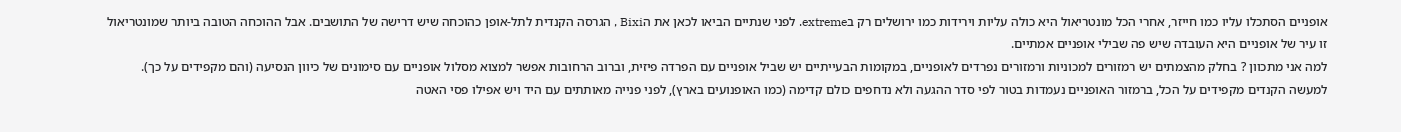אופניים הסתכלו עליו כמו חייזר, אחרי הכל מונטריאול היא כולה עליות וירידות כמו ירושלים רק בextreme. לפני שנתיים הביאו לכאן את הBixi , הגרסה הקנדית לתל-אופן כהוכחה שיש דרישה של התושבים. אבל ההוכחה הטובה ביותר שמונטריאול זו עיר של אופניים היא העובדה שיש פה שבילי אופניים אמתיים.
למה אני מתכוון ? בחלק מהצמתים יש רמזורים למכוניות ורמזורים נפרדים לאופניים, במקומות הבעייתיים יש שביל אופניים עם הפרדה פיזית, וברוב הרחובות אפשר למצוא מסלול אופניים עם סימונים של כיוון הנסיעה (והם מקפידים על כך). למעשה הקנדים מקפידים על הכל, ברמזור האופניים נעמדות בטור לפי סדר ההגעה ולא נדחפים כולם קדימה (כמו האופנועים בארץ), לפני פנייה מאותתים עם היד ויש אפילו פסי האטה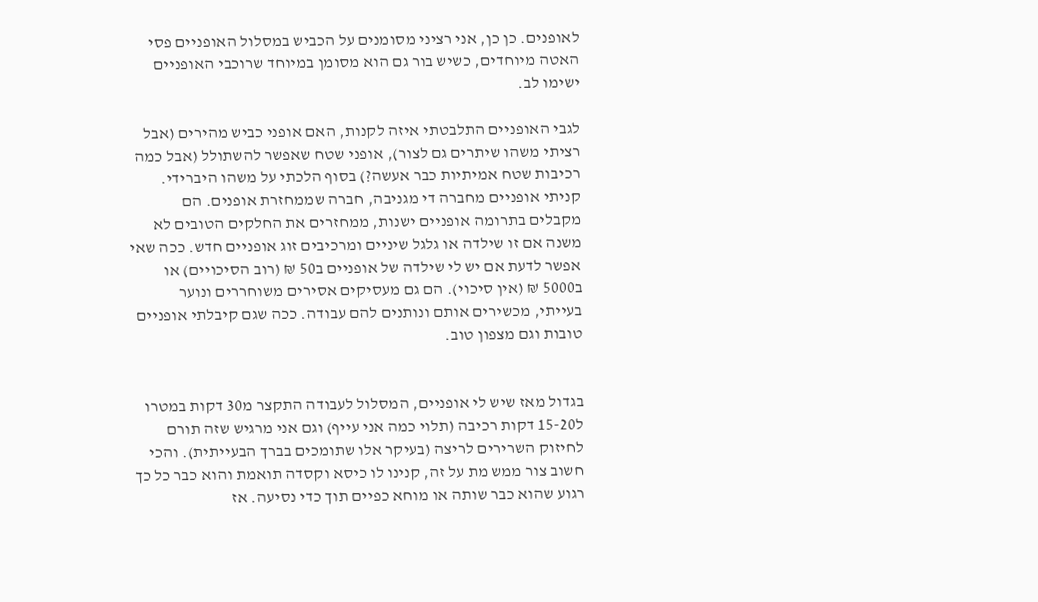לאופנים. כן כן, אני רציני מסומנים על הכביש במסלול האופניים פסי האטה מיוחדים, כשיש בור גם הוא מסומן במיוחד שרוכבי האופניים ישימו לב.

לגבי האופניים התלבטתי איזה לקנות, האם אופני כביש מהירים (אבל רציתי משהו שיתרים גם לצור), אופני שטח שאפשר להשתולל (אבל כמה רכיבות שטח אמיתיות כבר אעשה?) בסוף הלכתי על משהו היברידי. קניתי אופניים מחברה די מגניבה, חברה שממחזרת אופנים. הם מקבלים בתרומה אופניים ישנות, ממחזרים את החלקים הטובים לא משנה אם זו שילדה או גלגל שיניים ומרכיבים זוג אופניים חדש. ככה שאי אפשר לדעת אם יש לי שילדה של אופניים ב50 ₪ (רוב הסיכויים) או ב5000 ₪ (אין סיכוי). הם גם מעסיקים אסירים משוחררים ונוער בעייתי, מכשירים אותם ונותנים להם עבודה. ככה שגם קיבלתי אופניים טובות וגם מצפון טוב.


בגדול מאז שיש לי אופניים, המסלול לעבודה התקצר מ30 דקות במטרו ל15-20 דקות רכיבה (תלוי כמה אני עייף) וגם אני מרגיש שזה תורם לחיזוק השרירים לריצה (בעיקר אלו שתומכים בברך הבעייתית). והכי חשוב צור ממש מת על זה, קנינו לו כיסא וקסדה תואמת והוא כבר כל כך רגוע שהוא כבר שותה או מוחא כפיים תוך כדי נסיעה. אז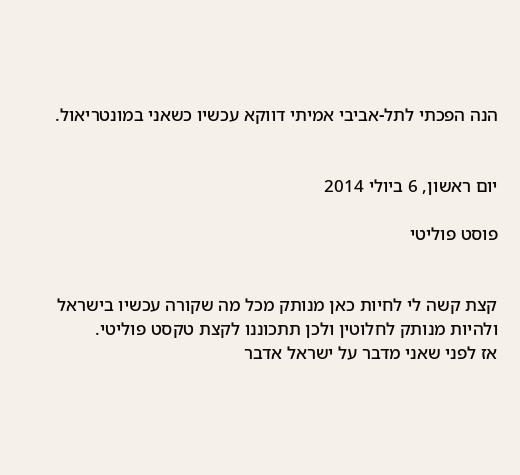הנה הפכתי לתל-אביבי אמיתי דווקא עכשיו כשאני במונטריאול.


יום ראשון, 6 ביולי 2014

פוסט פוליטי


קצת קשה לי לחיות כאן מנותק מכל מה שקורה עכשיו בישראל ולהיות מנותק לחלוטין ולכן תתכוננו לקצת טקסט פוליטי.
אז לפני שאני מדבר על ישראל אדבר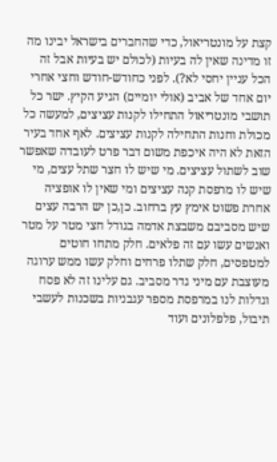קצת על מונטריאול, כדי שהחברים בישראל יבינו מה זו מדינה שאין לה בעיות (לכולם יש בעיות אבל זה הכל עניין יחסי לא?). לפני כחודש-חודש וחצי אחרי יום אחד של אביב (אולי יומיים) הגיע הקיץ. ישר כל תושבי מונטריאול התחילו לקנות עציצים, למעשה כל מכולת וחנות התחילה לקנות עציצים. לאף אחד בעיר הזאת לא היה איכפת משום דבר פרט לעובדה שאפשר שוב לשתול עציצים. מי שיש לו חצר שתל עצים, מי שיש לו מרפסת קנה עציצים ומי שאין לו אופציה אחרת פשוט אימץ עץ ברחוב. כן,כן יש הרבה עצים שיש מסביבם משבצת אדמה בגודל חצי מטר על מטר ואנשים עשו עם זה פלאים. חלק מתחו חוטים למטפסים, חלק שתלו פרחים וחלק עשו ממש ערוגה מעוצבת עם מיני גדר מסביב. גם עלינו זה לא פסח וגדלות לנו במרפסת מספר עגבניות בשכנות לעשבי תיבול, פלפלונים ועוד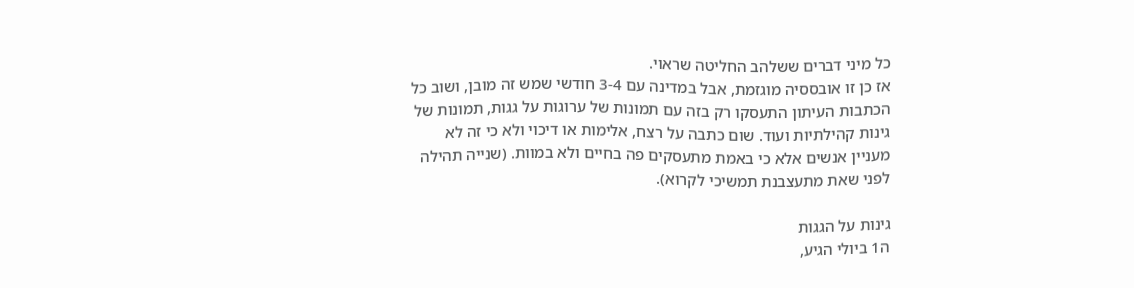כל מיני דברים ששלהב החליטה שראוי.
אז כן זו אובססיה מוגזמת, אבל במדינה עם 3-4 חודשי שמש זה מובן, ושוב כל הכתבות העיתון התעסקו רק בזה עם תמונות של ערוגות על גגות, תמונות של גינות קהילתיות ועוד. שום כתבה על רצח, אלימות או דיכוי ולא כי זה לא מעניין אנשים אלא כי באמת מתעסקים פה בחיים ולא במוות. (שנייה תהילה לפני שאת מתעצבנת תמשיכי לקרוא).

גינות על הגגות
ה1 ביולי הגיע,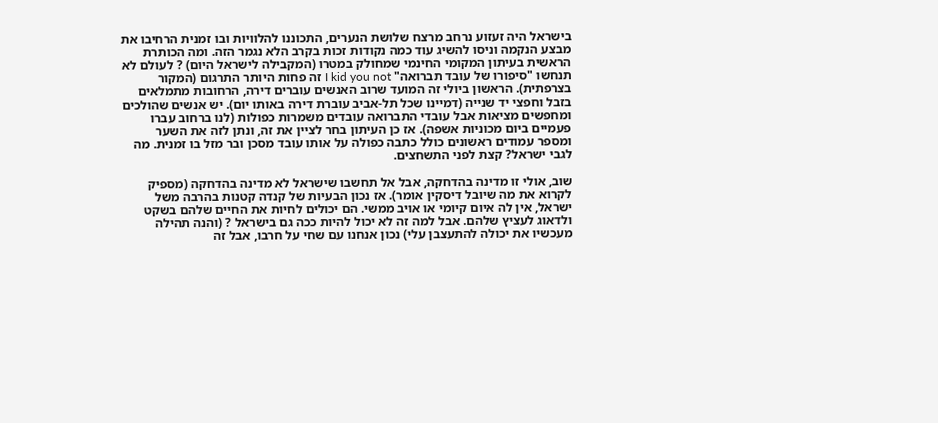בישראל היה זעזוע נרחב מרצח שלושת הנערים, התכוננו להלוויות ובו זמנית הרחיבו את מבצע הנקמה וניסו להשיג עוד כמה נקודות זכות בקרב הלא נגמר הזה. ומה הכותרת הראשית בעיתון המקומי החינמי שמחולק במטרו (המקבילה לישראל היום) ? לעולם לא תנחשו "סיפורו של עובד תברואה" I kid you not זה פחות היותר התרגום (המקור בצרפתית). הראשון ביולי זה המועד שרוב האנשים עוברים דירה, הרחובות מתמלאים בזבל וחפצי יד שנייה (דמיינו שכל תל-אביב עוברת דירה באותו יום). יש אנשים שהולכים ומחפשים מציאות אבל עובדי התברואה עובדים משמרות כפולות (לנו ברחוב עברו פעמיים ביום מכוניות אשפה). אז כן העיתון בחר לציין את זה, ונתן לזה את השער ומספר עמודים ראשונים כולל כתבה כפולה על אותו עובד מסכן ובר מזל בו זמנית. מה לגבי ישראל? קצת לפני התשחצים.

שוב, אולי זו מדינה בהדחקה, אבל אל תחשבו שישראל לא מדינה בהדחקה (מספיק לקרוא את מה שיובל דיסקין אומר). אז נכון הבעיות של קנדה קטנות בהרבה משל ישראל, אין לה איום קיומי או אויב ממשי. הם יכולים לחיות את החיים שלהם בשקט ולדאוג לעציץ שלהם. אבל למה זה לא יכול להיות ככה גם בישראל ? (והנה תהילה מעכשיו את יכולה להתעצבן עלי) נכון אנחנו עם שחי על חרבו, אבל זה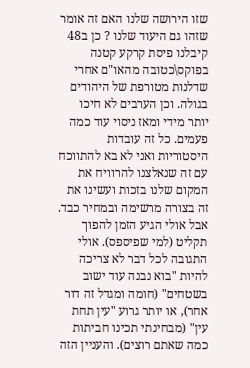שזו הירושה שלנו האם זה אומר שזהו גם היעוד שלנו ? כן ב48 קיבלנו פיסת קרקע קטנה בפוקס\כטובה מהאו"ם אחרי שדלנות מטורפת של היהודים בגולה. וכן הערבים לא חיכו יותר מידי ומאז ניסוי עוד כמה פעמים. כל זה עובדות היסטוריות ואני לא בא להתווכח עם זה שנאלצנו להרוויח את המקום שלנו בזכות ועשינו את זה בצורה מרשימה ובמחיר כבד. אבל אולי הגיע הזמן להפוך תקליט (למי שפיספס). אולי התגובה לכל דבר לא צריכה להיות "בוא נבנה עוד ישוב בשטחים" (חומה ומגדל זה דור אחר), או יותר גרוע "עין תחת עין" (מבחינתי תכינו חביתות כמה שאתם רוצים). והעניין הזה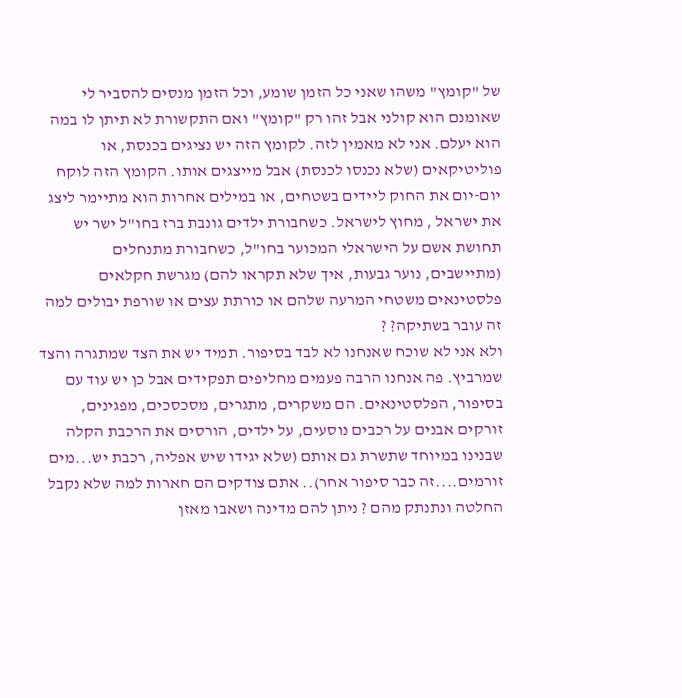של "קומץ" משהו שאני כל הזמן שומע, וכל הזמן מנסים להסביר לי שאומנם הוא קולני אבל זהו רק "קומץ" ואם התקשורת לא תיתן לו במה הוא יעלם. אני לא מאמין לזה. לקומץ הזה יש נציגים בכנסת, או פוליטיקאים (שלא נכנסו לכנסת) אבל מייצגים אותו. הקומץ הזה לוקח יום-יום את החוק ליידים בשטחים, או במילים אחרות הוא מתיימר ליצג את ישראל , מחוץ לישראל. כשחבורת ילדים גונבת ברז בחו"ל ישר יש תחושת אשם על הישראלי המכוער בחו"ל, כשחבורת מתנחלים (מתיישבים, נוער גבעות, איך שלא תקראו להם) מגרשת חקלאים פלסטינאים משטחי המרעה שלהם או כורתת עצים או שורפת יבולים למה זה עובר בשתיקה? ?
ולא אני לא שוכח שאנחנו לא לבד בסיפור. תמיד יש את הצד שמתגרה והצד שמרביץ. פה אנחנו הרבה פעמים מחליפים תפקידים אבל כן יש עוד עם בסיפור, הפלסטינאים. הם משקרים, מתגרים, מסכסכים, מפגינים, זורקים אבנים על רכבים נוסעים, על ילדים, הורסים את הרכבת הקלה שבנינו במיוחד שתשרת גם אותם (שלא יגידו שיש אפליה, רכבת יש...מים זורמים....זה כבר סיפור אחר).. אתם צודקים הם חארות למה שלא נקבל החלטה ונתנתק מהם ? ניתן להם מדינה ושאבו מאזן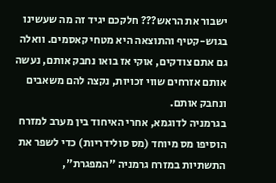ישבור את הראש??? חלקכם יגיד זה מה שעשינו בגוש-קטיף והתוצאה היא מטחי קאסמים. וואלה גם אתם צודקים, אוקי אז בואו נחבק אותם, נעשה אותם אזרחים שווי זכויות, נקצה להם משאבים ונחבק אותם.
בגרמניה לדוגמא, אחרי האיחוד בין מערב למזרח הוסיפו מס מיוחד (מס סולידריות) כדי לשפר את התשתיות במזרח גרמניה "המפגרת",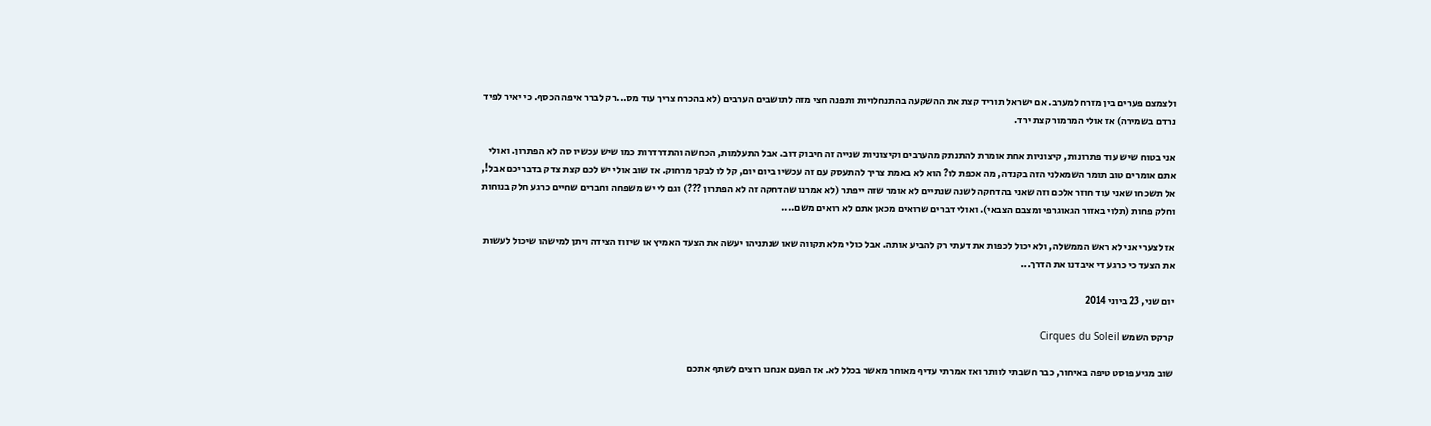ולצמצם פערים בין מזרח למערב. אם ישראל תוריד קצת את ההשקעה בהתנחלויות ותפנה חצי מזה לתושבים הערבים (לא בהכרח צריך עוד מס...רק לברר איפה הכסף. כי יאיר לפיד נרדם בשמירה) אז אולי המרמור קצת ירד.

אני בטוח שיש עוד פתרונות, קיצוניות אחת אומרת להתנתק מהערבים וקיצוניות שנייה זה חיבוק דוב. אבל התעלמות, הכחשה והתדרדרות כמו שיש עכשיו סה לא הפתרון. ואולי אתם אומרים טוב תומר השמאלני הזה בקנדה, מה אכפת לו? הוא לא באמת צריך להתעסק עם זה עכשיו ביום יום, קל לו לבקר מרחוק. אז שוב אולי יש לכם קצת צדק בדבריכם אבל!, אל תשכחו שאני עוד חוזר אלכם וזה שאני בהדחקה לשנה שנתיים לא אומר שזה ייפתר (לא אמרנו שהדחקה זה לא הפתרון ???) וגם לי יש משפחה וחברים שחיים כרגע חלק בנוחות וחלק פחות (תלוי באזור הגאוגרפי ומצבם הצבאי). ואולי דברים שרואים מכאן אתם לא רואים משם....

אז לצערי אני לא ראש הממשלה, ולא יכול לכפות את דעתי רק להביע אותה. אבל כולי מלא תקווה שאו שנתניהו יעשה את הצעד האמיץ או שיזוז הצידה ויתן למישהו שיכול לעשות את הצעד כי כרגע די איבדנו את הדרך...

יום שני, 23 ביוני 2014

קרקס השמש Cirques du Soleil

שוב מגיע פוסט טיפה באיחור, כבר חשבתי לוותר ואז אמרתי עדיף מאוחר מאשר בכלל לא. אז הפעם אנחנו רוצים לשתף אתכם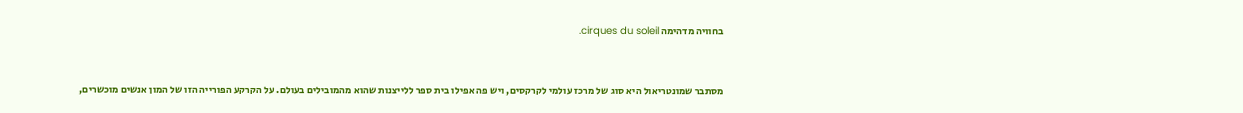בחוויה מדהימה cirques du soleil.


מסתבר שמונטריאול היא סוג של מרכז עולמי לקרקסים, ויש פה אפילו בית ספר ללייצנות שהוא מהמובילים בעולם. על הקרקע הפורייה הזו של המון אנשים מוכשרים,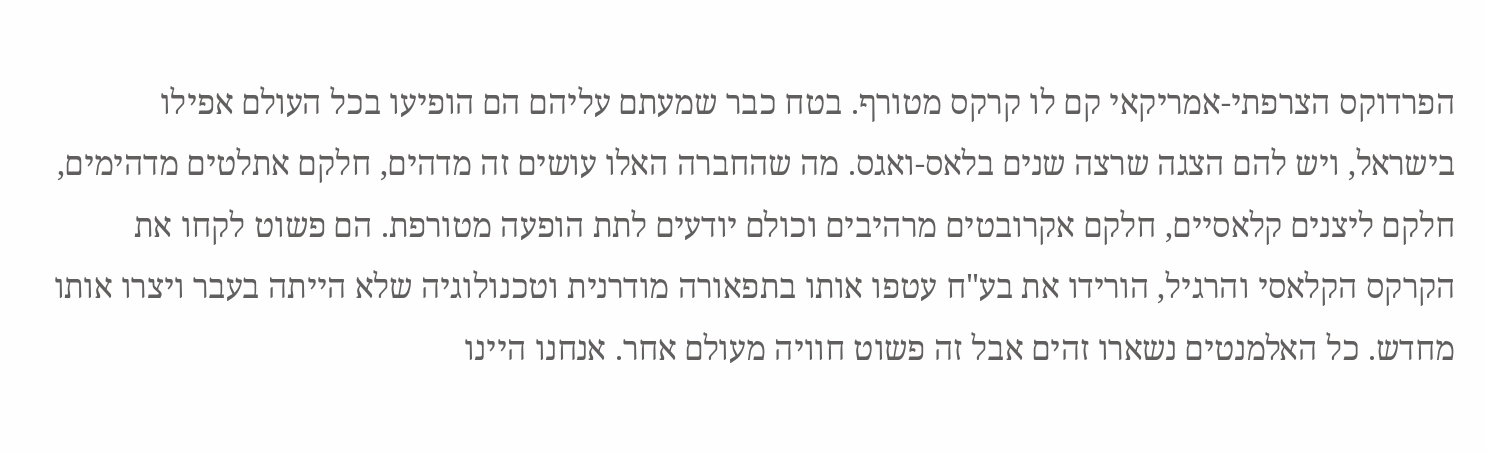הפרדוקס הצרפתי-אמריקאי קם לו קרקס מטורף. בטח כבר שמעתם עליהם הם הופיעו בכל העולם אפילו בישראל, ויש להם הצגה שרצה שנים בלאס-ואגס. מה שהחברה האלו עושים זה מדהים, חלקם אתלטים מדהימים, חלקם ליצנים קלאסיים, חלקם אקרובטים מרהיבים וכולם יודעים לתת הופעה מטורפת. הם פשוט לקחו את הקרקס הקלאסי והרגיל, הורידו את בע"ח עטפו אותו בתפאורה מודרנית וטכנולוגיה שלא הייתה בעבר ויצרו אותו מחדש. כל האלמנטים נשארו זהים אבל זה פשוט חוויה מעולם אחר. אנחנו היינו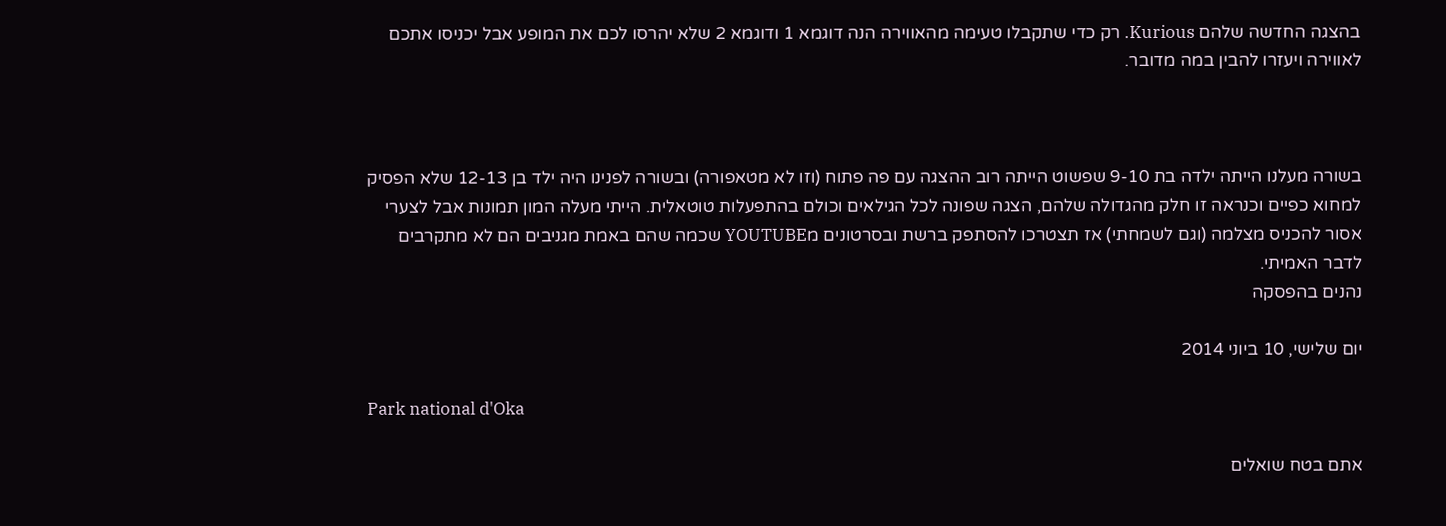בהצגה החדשה שלהם Kurious. רק כדי שתקבלו טעימה מהאווירה הנה דוגמא 1 ודוגמא 2 שלא יהרסו לכם את המופע אבל יכניסו אתכם לאווירה ויעזרו להבין במה מדובר.



בשורה מעלנו הייתה ילדה בת 9-10 שפשוט הייתה רוב ההצגה עם פה פתוח (וזו לא מטאפורה) ובשורה לפנינו היה ילד בן 12-13 שלא הפסיק למחוא כפיים וכנראה זו חלק מהגדולה שלהם, הצגה שפונה לכל הגילאים וכולם בהתפעלות טוטאלית. הייתי מעלה המון תמונות אבל לצערי אסור להכניס מצלמה (וגם לשמחתי) אז תצטרכו להסתפק ברשת ובסרטונים מYOUTUBE שכמה שהם באמת מגניבים הם לא מתקרבים לדבר האמיתי.
נהנים בהפסקה

יום שלישי, 10 ביוני 2014

Park national d'Oka

אתם בטח שואלים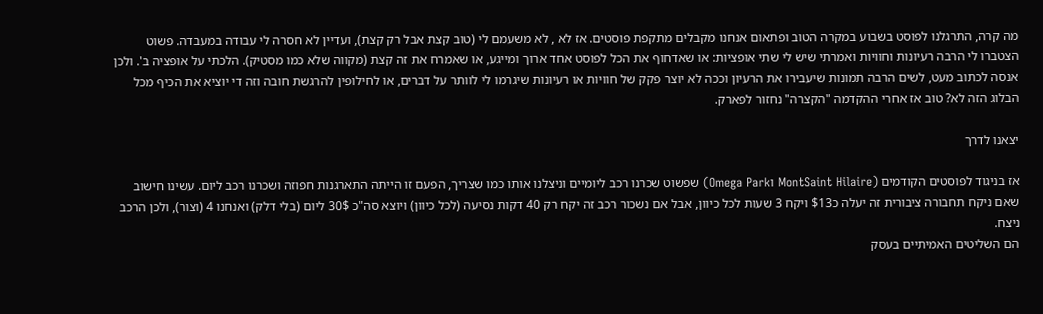מה קרה, התרגלנו לפוסט בשבוע במקרה הטוב ופתאום אנחנו מקבלים מתקפת פוסטים. אז לא , לא משעמם לי (טוב קצת אבל רק קצת), ועדיין לא חסרה לי עבודה במעבדה. פשוט הצטברו לי הרבה רעיונות וחוויות ואמרתי שיש לי שתי אופציות: או שאדחוף את הכל לפוסט אחד ארוך ומייגע, או שאמרח את זה קצת (מקווה שלא כמו מסטיק). הלכתי על אופציה ב'. ולכן אנסה לכתוב מעט, לשים הרבה תמונות שיעבירו את הרעיון וככה לא יוצר פקק של חוויות או רעיונות שיגרמו לי לוותר על דברים, או לחילופין להרגשת חובה וזה די יוציא את הכיף מכל הבלוג הזה לא? טוב אז אחרי ההקדמה "הקצרה" נחזור לפארק.

יצאנו לדרך

אז בניגוד לפוסטים הקודמים (MontSaint Hilaire וOmega Park) שפשוט שכרנו רכב ליומיים וניצלנו אותו כמו שצריך, הפעם זו הייתה התארגנות חפוזה ושכרנו רכב ליום. עשינו חישוב שאם ניקח תחבורה ציבורית זה יעלה כ$13 ויקח 3 שעות לכל כיוון, אבל אם נשכור רכב זה יקח רק 40 דקות נסיעה (לכל כיוון) ויוצא סה"כ 30$ ליום (בלי דלק) ואנחנו 4 (וצור), ולכן הרכב ניצח.
הם השליטים האמיתיים בעסק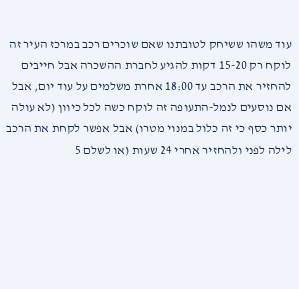עוד משהו ששיחק לטובתנו שאם שוכרים רכב במרכז העיר זה לוקח רק 15-20 דקות להגיע לחברת ההשכרה אבל חייבים להחזיר את הרכב עד 18:00 אחרת משלמים על עוד יום, אבל אם נוסעים לנמל-התעופה זה לוקח כשה לכל כיוון (לא עולה יותר כסף כי זה כלול במנוי מטרו) אבל אפשר לקחת את הרכב לילה לפני ולהחזיר אחרי 24 שעות (או לשלם 5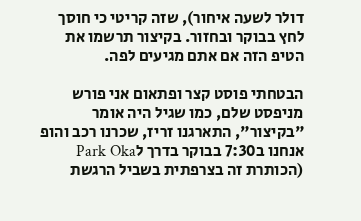דולר לשעה איחור), שזה קריטי כי חוסך לחץ בבוקר ובחזור. בקיצור תרשמו את הטיפ הזה אם אתם מגיעים לפה.

הבטחתי פוסט קצר ופתאום אני פורש מניפסט שלם, כמו שגיל היה אומר "בקיצור", התארגנו זריז, שכרנו רכב והופ אנחנו ב7:30 בבוקר בדרך לPark Oka (הכותרת זה בצרפתית בשביל הרגשת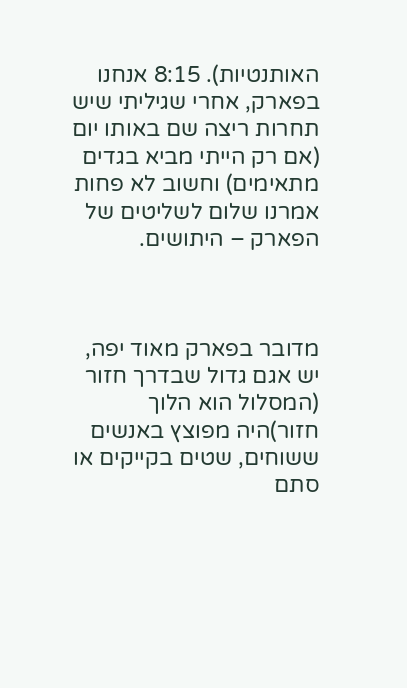האותנטיות). 8:15 אנחנו בפארק, אחרי שגיליתי שיש תחרות ריצה שם באותו יום (אם רק הייתי מביא בגדים מתאימים) וחשוב לא פחות אמרנו שלום לשליטים של הפארק – היתושים.



מדובר בפארק מאוד יפה, יש אגם גדול שבדרך חזור (המסלול הוא הלוך חזור)היה מפוצץ באנשים ששוחים, שטים בקייקים או סתם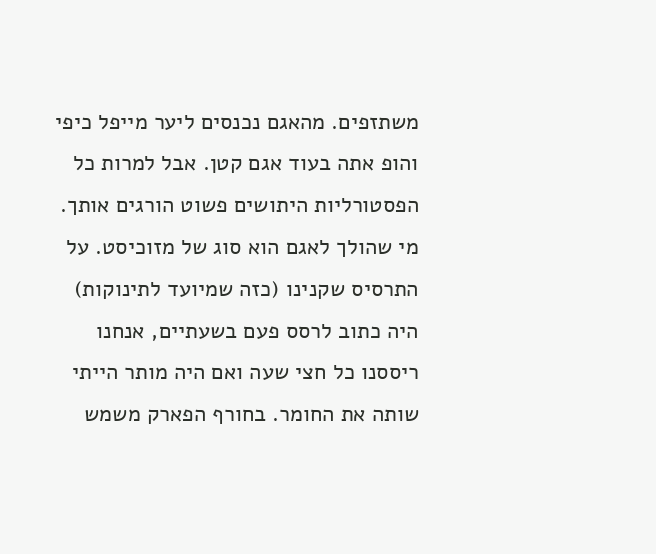משתזפים. מהאגם נכנסים ליער מייפל כיפי והופ אתה בעוד אגם קטן. אבל למרות כל הפסטורליות היתושים פשוט הורגים אותך. מי שהולך לאגם הוא סוג של מזוכיסט. על התרסיס שקנינו (כזה שמיועד לתינוקות) היה כתוב לרסס פעם בשעתיים, אנחנו ריססנו כל חצי שעה ואם היה מותר הייתי שותה את החומר. בחורף הפארק משמש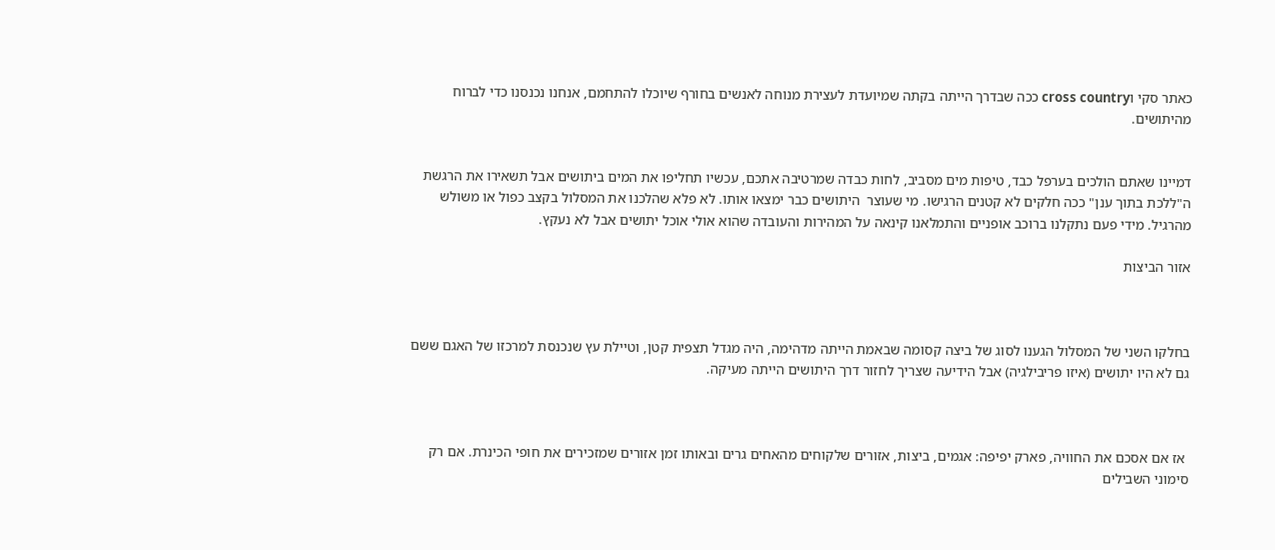כאתר סקי וcross country ככה שבדרך הייתה בקתה שמיועדת לעצירת מנוחה לאנשים בחורף שיוכלו להתחמם, אנחנו נכנסנו כדי לברוח מהיתושים.


דמיינו שאתם הולכים בערפל כבד, טיפות מים מסביב, לחות כבדה שמרטיבה אתכם, עכשיו תחליפו את המים ביתושים אבל תשאירו את הרגשת ה"ללכת בתוך ענן" ככה חלקים לא קטנים הרגישו. מי שעוצר  היתושים כבר ימצאו אותו. לא פלא שהלכנו את המסלול בקצב כפול או משולש מהרגיל. מידי פעם נתקלנו ברוכב אופניים והתמלאנו קינאה על המהירות והעובדה שהוא אולי אוכל יתושים אבל לא נעקץ.

אזור הביצות



בחלקו השני של המסלול הגענו לסוג של ביצה קסומה שבאמת הייתה מדהימה, היה מגדל תצפית קטן, וטיילת עץ שנכנסת למרכזו של האגם ששם גם לא היו יתושים (איזו פריבילגיה) אבל הידיעה שצריך לחזור דרך היתושים הייתה מעיקה.



 אז אם אסכם את החוויה, פארק יפיפה: אגמים, ביצות, אזורים שלקוחים מהאחים גרים ובאותו זמן אזורים שמזכירים את חופי הכינרת. אם רק סימוני השבילים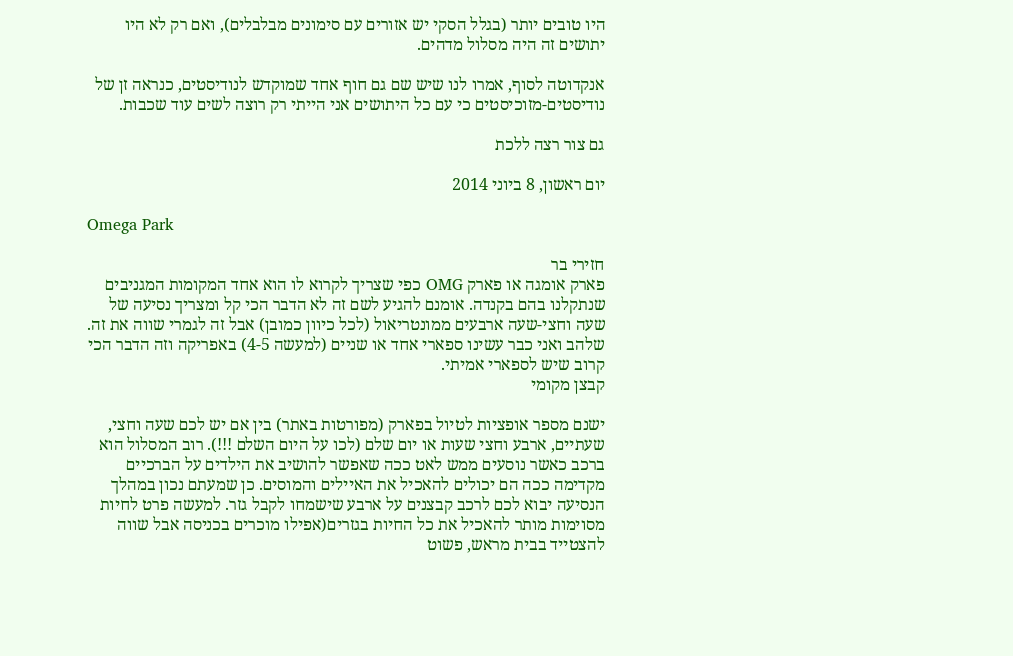היו טובים יותר (בגלל הסקי יש אזורים עם סימונים מבלבלים), ואם רק לא היו יתושים זה היה מסלול מדהים.

אנקדוטה לסוף, אמרו לנו שיש שם גם חוף אחד שמוקדש לנודיסטים, כנראה זן של נודיסטים-מזוכיסטים כי עם כל היתושים אני הייתי רק רוצה לשים עוד שכבות.

גם צור רצה ללכת

יום ראשון, 8 ביוני 2014

Omega Park

חזירי בר
פארק אומגה או פארק OMG כפי שצריך לקרוא לו הוא אחד המקומות המגניבים שנתקלנו בהם בקנדה. אומנם להגיע לשם זה לא הדבר הכי קל ומצריך נסיעה של שעה וחצי-שעה ארבעים ממונטריאול (לכל כיוון כמובן) אבל זה לגמרי שווה את זה. שלהב ואני כבר עשינו ספארי אחד או שניים (למעשה 4-5) באפריקה וזה הדבר הכי קרוב שיש לספארי אמיתי.
קבצן מקומי

ישנם מספר אופציות לטיול בפארק (מפורטות באתר) בין אם יש לכם שעה וחצי, שעתיים, ארבע וחצי שעות או יום שלם (לכו על היום השלם !!!). רוב המסלול הוא ברכב כאשר נוסעים ממש לאט ככה שאפשר להושיב את הילדים על הברכיים מקדימה ככה הם יכולים להאכיל את האיילים והמוסים. כן שמעתם נכון במהלך הנסיעה יבוא לכם לרכב קבצנים על ארבע שישמחו לקבל גזר. למעשה פרט לחיות מסוימות מותר להאכיל את כל החיות בגזרים(אפילו מוכרים בכניסה אבל שווה להצטייד בבית מראש, פשוט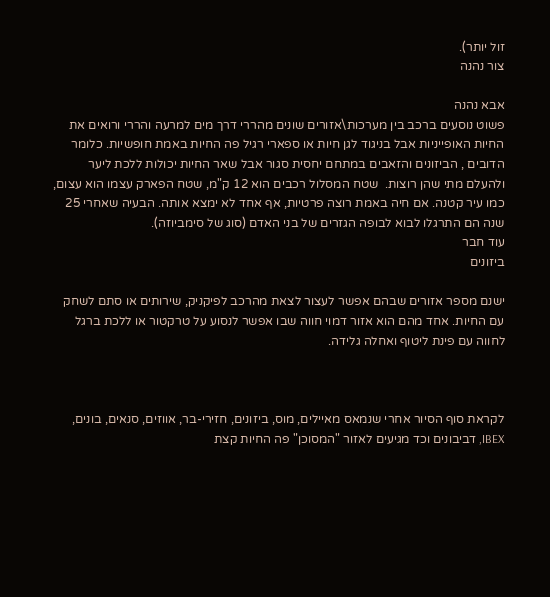זול יותר).
צור נהנה

אבא נהנה
פשוט נוסעים ברכב בין מערכות\אזורים שונים מהררי דרך מים למרעה והררי ורואים את החיות האופייניות אבל בניגוד לגן חיות או ספארי רגיל פה החיות באמת חופשיות. כלומר הדובים , הביזונים והזאבים במתחם יחסית סגור אבל שאר החיות יכולות ללכת ליער ולהעלם מתי שהן רוצות.  שטח המסלול רכבים הוא 12 ק"מ, שטח הפארק עצמו הוא עצום, כמו עיר קטנה. אם חיה באמת רוצה פרטיות, אף אחד לא ימצא אותה. הבעיה שאחרי 25 שנה הם התרגלו לבוא לבופה הגזרים של בני האדם (סוג של סימביוזה).
עוד חבר
ביזונים

ישנם מספר אזורים שבהם אפשר לעצור לצאת מהרכב לפיקניק, שירותים או סתם לשחק עם החיות. אחד מהם הוא אזור דמוי חווה שבו אפשר לנסוע על טרקטור או ללכת ברגל לחווה עם פינת ליטוף ואחלה גלידה.



לקראת סוף הסיור אחרי שנמאס מאיילים, מוס, ביזונים, חזירי-בר, אווזים, סנאים, בונים, IBEX, דביבונים וכד מגיעים לאזור "המסוכן" פה החיות קצת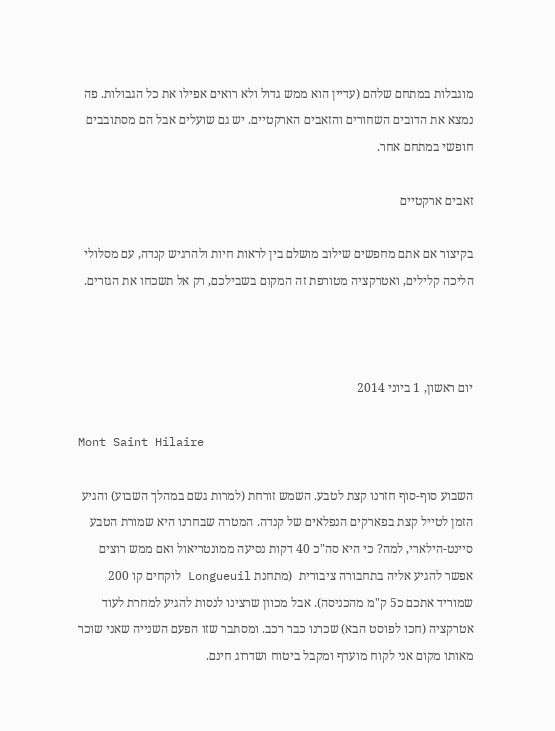מוגבלות במתחם שלהם (עדיין הוא ממש גדול ולא רואים אפילו את כל הגבולות. פה נמצא את הדובים השחורים והזאבים הארקטיים. יש גם שועלים אבל הם מסתובבים חופשי במתחם אחר.

זאבים ארקטיים

בקיצור אם אתם מחפשים שילוב מושלם בין לראות חיות ולהרגיש קנדה, עם מסלולי הליכה קלילים, ואטרקציה מטורפת זה המקום בשבילכם, רק אל תשכחו את הגזרים.



יום ראשון, 1 ביוני 2014

Mont Saint Hilaire

השבוע סוף-סוף חזרנו קצת לטבע. השמש זורחת (למרות גשם במהלך השבוע) והגיע הזמן לטייל קצת בפארקים הנפלאים של קנדה. המטרה שבחרנו היא שמורת הטבע סיינט-הילארי, למה? כי היא סה"כ 40 דקות נסיעה ממונטריאול ואם ממש רוצים אפשר להגיע אליה בתחבורה ציבורית  (מתחנת Longueuil לוקחים קו 200 שמוריד אתכם כ5 ק"מ מהכניסה). אבל מכוון שרצינו לנסות להגיע למחרת לעוד אטרקציה (חכו לפוסט הבא) שכרנו כבר רכב. ומסתבר שזו הפעם השנייה שאני שוכר מאותו מקום אני לקוח מועדף ומקבל ביטוח ושדרוג חינם.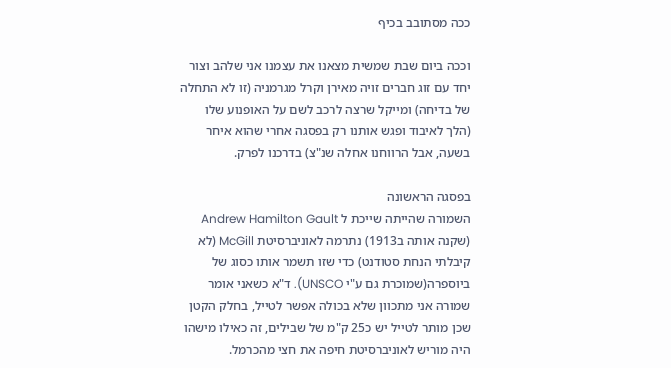ככה מסתובב בכיף

וככה ביום שבת שמשית מצאנו את עצמנו אני שלהב וצור יחד עם זוג חברים זויה מאירן וקרל מגרמניה (זו לא התחלה של בדיחה) ומייקל שרצה לרכב לשם על האופנוע שלו (הלך לאיבוד ופגש אותנו רק בפסגה אחרי שהוא איחר בשעה, אבל הרווחנו אחלה שנ"צ) בדרכנו לפרק.

בפסגה הראשונה
השמורה שהייתה שייכת ל Andrew Hamilton Gault (שקנה אותה ב1913) נתרמה לאוניברסיטת McGill (לא קיבלתי הנחת סטודנט) כדי שזו תשמר אותו כסוג של ביוספרה(שמוכרת גם ע"י UNSCO). ד"א כשאני אומר שמורה אני מתכוון שלא בכולה אפשר לטייל, בחלק הקטן שכן מותר לטייל יש כ25 ק"מ של שבילים, זה כאילו מישהו היה מוריש לאוניברסיטת חיפה את חצי מהכרמל.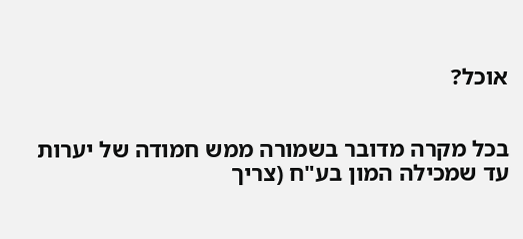אוכל?


בכל מקרה מדובר בשמורה ממש חמודה של יערות עד שמכילה המון בע"ח (צריך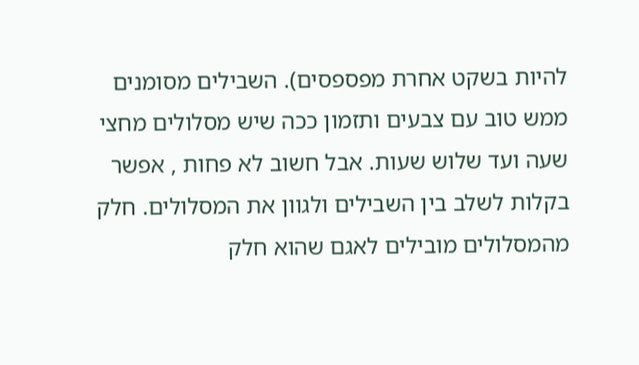להיות בשקט אחרת מפספסים). השבילים מסומנים ממש טוב עם צבעים ותזמון ככה שיש מסלולים מחצי שעה ועד שלוש שעות. אבל חשוב לא פחות , אפשר בקלות לשלב בין השבילים ולגוון את המסלולים. חלק מהמסלולים מובילים לאגם שהוא חלק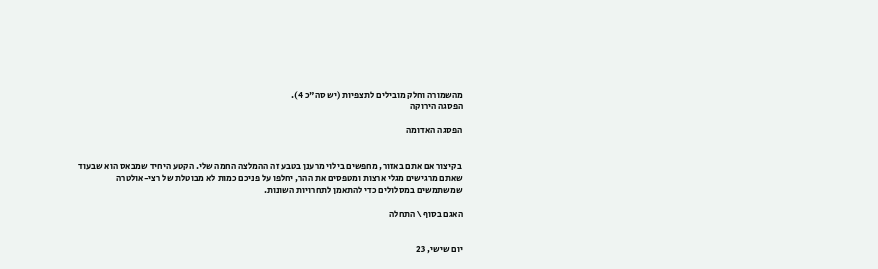מהשמורה וחלק מובילים לתצפיות (יש סה"כ 4).
הפסגה הירוקה

הפסגה האדומה


 בקיצור אם אתם באזור, מחפשים בילוי מרענן בטבע זה ההמלצה החמה שלי. הקטע היחיד שמבאס הוא שבעוד שאתם מרגישים מגלי ארצות ומטפסים את ההר, יחלפו על פניכם כמות לא מבוטלת של רצי-אולטרה שמשתמשים במסלולים כדי להתאמן לתחרויות השונות.

האגם בסוף \ התחלה


יום שישי, 23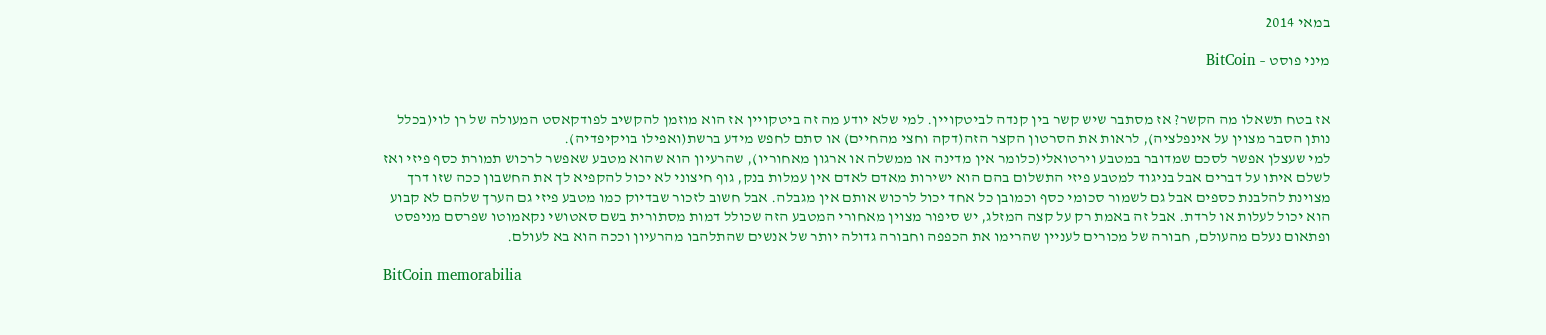במאי 2014

מיני פוסט – BitCoin


אז בטח תשאלו מה הקשר? אז מסתבר שיש קשר בין קנדה לביטקויין. למי שלא יודע מה זה ביטקויין אז הוא מוזמן להקשיב לפודקאסט המעולה של רן לוי(בכלל נותן הסבר מצוין על אינפלציה), לראות את הסרטון הקצר הזה(דקה וחצי מהחיים) או סתם לחפש מידע ברשת(ואפילו בויקיפדיה).
למי שעצלן אפשר לסכם שמדובר במטבע וירטואלי(כלומר אין מדינה או ממשלה או ארגון מאחוריו), שהרעיון הוא שהוא מטבע שאפשר לרכוש תמורת כסף פיזי ואז לשלם איתו על דברים אבל בניגוד למטבע פיזי התשלום בהם הוא ישירות מאדם לאדם אין עמלות בנק, גוף חיצוני לא יכול להקפיא לך את החשבון ככה שזו דרך מצוינת להלבנת כספים אבל גם לשמור סכומי כסף וכמובן כל אחד יכול לרכוש אותם אין מגבלה. אבל חשוב לזכור שבדיוק כמו מטבע פיזי גם הערך שלהם לא קבוע הוא יכול לעלות או לרדת. אבל זה באמת רק על קצה המזלג, יש סיפור מצוין מאחורי המטבע הזה שכולל דמות מסתורית בשם סאטושי נקאמוטו שפרסם מניפסט ופתאום נעלם מהעולם, חבורה של מכורים לעניין שהרימו את הכפפה וחבורה גדולה יותר של אנשים שהתלהבו מהרעיון וככה הוא בא לעולם.

BitCoin memorabilia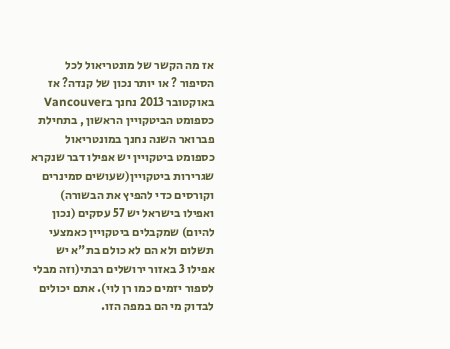אז מה הקשר של מונטריאול לכל הסיפור ? או יותר נכון של קנדה? אז באוקטובר 2013 נחנך בVancouver כספומט הביטקויין הראשון , בתחילת פברואר השנה נחנך במונטריאול כספומט ביטקויין יש אפילו דבר שנקרא שגרירות ביטקויין(שעושים סמינרים וקורסים כדי להפיץ את הבשורה) ואפילו בישראל יש 57 עסקים (נכון להיום) שמקבלים ביטקויין כאמצעי תשלום ולא הם לא כולם בת"א יש אפילו 3 באזור ירושלים רבתי(וזה מבלי לספור יזמים כמו רן לוי). אתם יכולים לבדוק מי הם במפה הזו.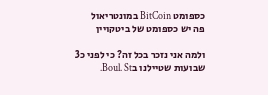כספומט BitCoin במונטריאול
פה יש כספומט של ביטקויין

ולמה אני נזכר בכל זה? כי לפני כ3 שבועות שטיילנו בBoul. St.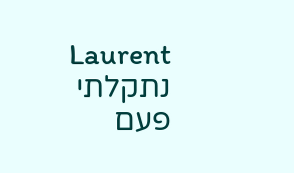Laurent נתקלתי פעם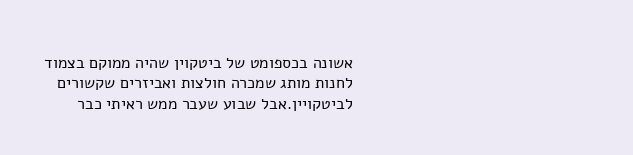אשונה בכספומט של ביטקוין שהיה ממוקם בצמוד לחנות מותג שמכרה חולצות ואביזרים שקשורים לביטקויין.אבל שבוע שעבר ממש ראיתי כבר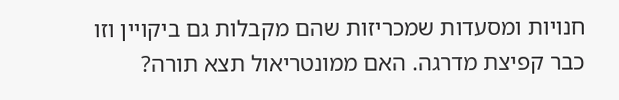חנויות ומסעדות שמכריזות שהם מקבלות גם ביקויין וזו כבר קפיצת מדרגה. האם ממונטריאול תצא תורה?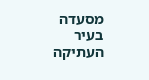מסעדה בעיר העתיקה